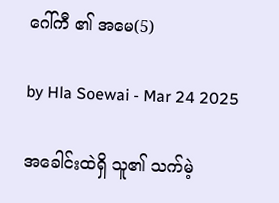ဂေါ်ကီ ၏ အမေ(5)

by Hla Soewai - Mar 24 2025

အခေါင်းထဲရှိ သူ၏ သက်မဲ့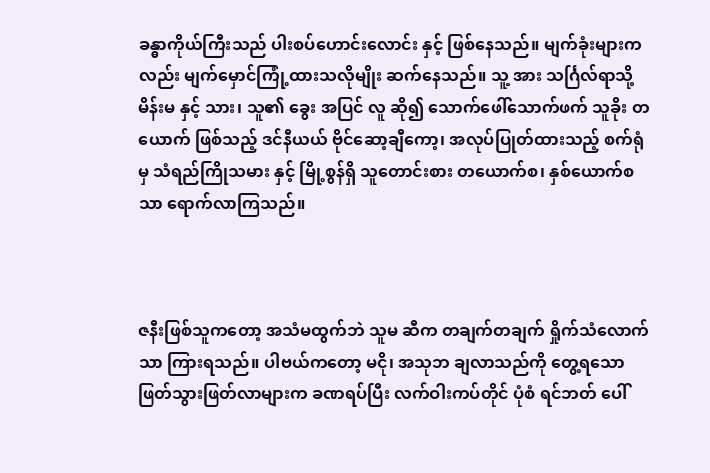ခန္ဓာကိုယ်ကြီးသည် ပါးစပ်ဟောင်းလောင်း နှင့် ဖြစ်နေသည်။ မျက်ခုံးများကလည်း မျက်မှောင်ကြုံ့ထားသလိုမျိုး ဆက်နေသည်။ သူ့ အား သင်္ဂြလ်ရာသို့ မိန်းမ နှင့် သား၊ သူ၏ ခွေး အပြင် လူ ဆို၍ သောက်ဖေါ်သောက်ဖက် သူခိုး တယောက် ဖြစ်သည့် ဒင်နီယယ် ဗိုင်ဆော့ချီကော့၊ အလုပ်ပြုတ်ထားသည့် စက်ရုံ မှ သံရည်ကြိုသမား နှင့် မြို့စွန်ရှိ သူတောင်းစား တယောက်စ၊ နှစ်ယောက်စ သာ ရောက်လာကြသည်။



ဇနီးဖြစ်သူကတော့ အသံမထွက်ဘဲ သူမ ဆီက တချက်တချက် ရှိုက်သံလောက်သာ ကြားရသည်။ ပါဗယ်ကတော့ မငို၊ အသုဘ ချလာသည်ကို တွေ့ရသော ဖြတ်သွားဖြတ်လာများက ခဏရပ်ပြီး လက်ဝါးကပ်တိုင် ပုံစံ ရင်ဘတ် ပေါ်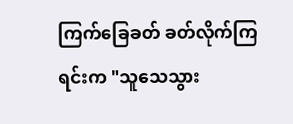ကြက်ခြေခတ် ခတ်လိုက်ကြရင်းက "သူသေသွား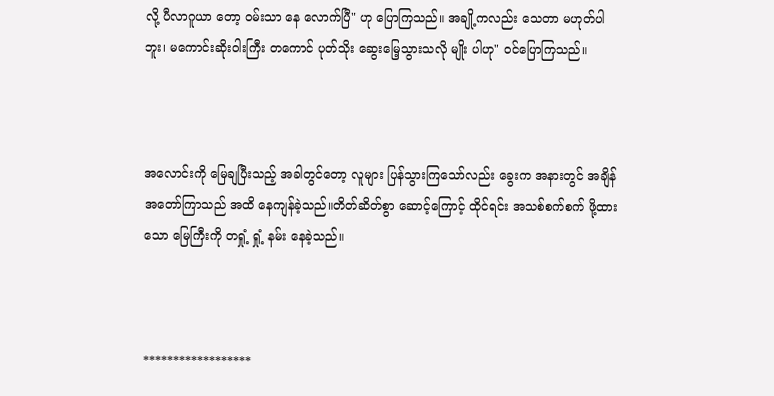လို့ ပီလာဂူယာ ‌တော့ ဝမ်းသာ နေ လောက်ပြီ" ဟု ပြောကြသည်။ အချို့ကလည်း သေတာ မဟုတ်ပါဘူး၊ မကောင်းဆိုးဝါးကြီး တကောင် ပုတ်သိုး ဆွေးမြေ့သွားသလို မျိုး ပါဟု" ဝင်ပြောကြသည်။



အလောင်းကို မြေချပြီးသည့် အခါတွင်တော့ လူများ ပြန်သွားကြသော်လည်း ခွေးက အနားတွင် အချိန် အတော်ကြာသည် အထိ နေကျန်ခဲ့သည်။တိတ်ဆိတ်စွာ ဆောင့်ကြောင့် ထိုင်ရင်း အသစ်စက်စက် ဖို့ထားသော မြေကြီးကို တရှုံ့ ရှုံ့ နမ်း‌ နေခဲ့သည်။



******************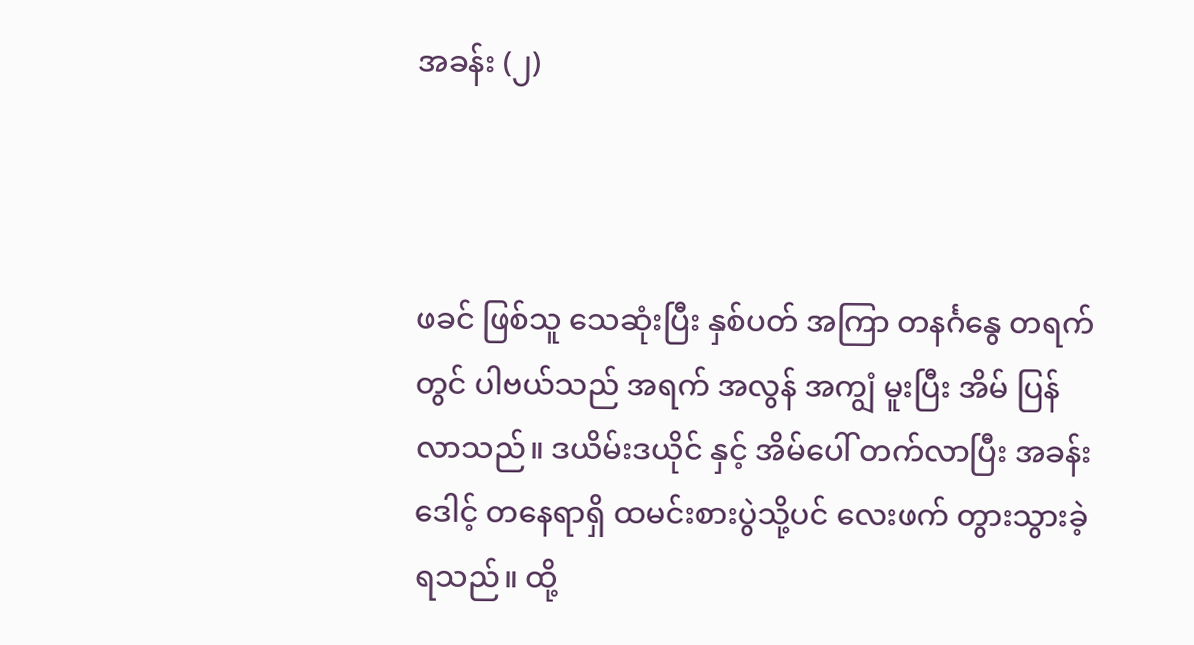အခန်း (၂)



ဖခင် ဖြစ်သူ သေဆုံးပြီး နှစ်ပတ် အကြာ တနင်္ဂနွေ တရက်တွင် ပါဗယ်သည် အရက် အလွန် အကျွံ မူးပြီး အိမ် ပြန်လာသည်။ ဒယိမ်းဒယိုင် နှင့် အိမ်ပေါ် တက်လာပြီး အခန်း‌ ဒေါင့် တနေရာရှိ ထမင်းစားပွဲသို့ပင် လေးဖက် တွားသွားခဲ့ရသည်။ ထို့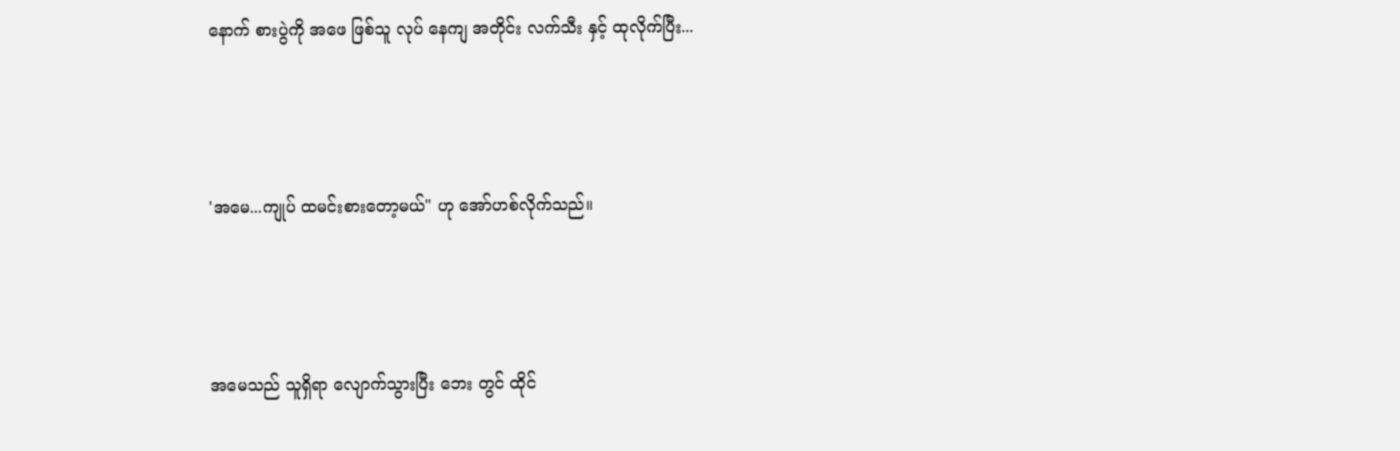နောက် စားပွဲကို အဖေ ဖြစ်သူ လုပ် နေကျ အတိုင်း လက်သီး နှင့် ထုလိုက်ပြီး...



'အမေ...ကျုပ် ထမင်းစားတော့မယ်" ဟု အော်ဟစ်လိုက်သည်။



အမေသည် သူရှိရာ လျောက်သွားပြီး ဘေး တွင် ထိုင်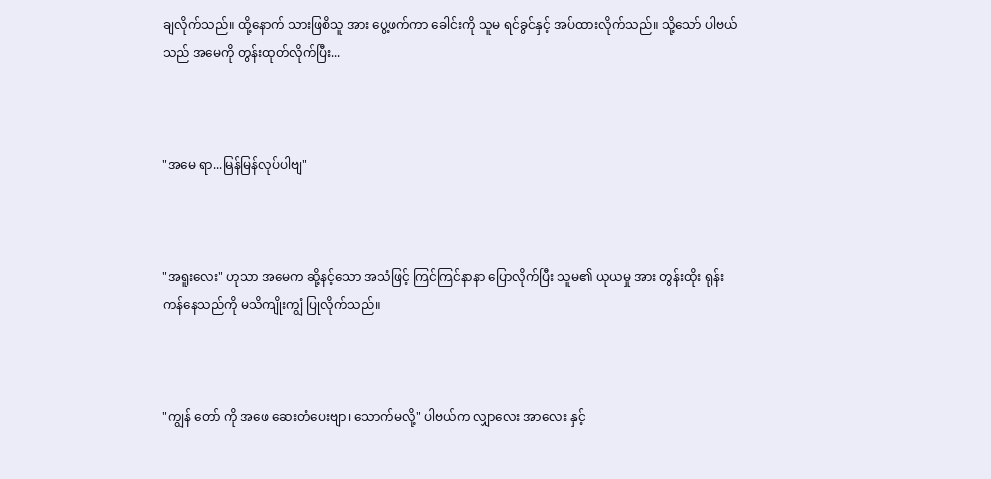ချလိုက်သည်။ ထို့နောက် သားဖြစိသူ အား ပွေ့ဖက်ကာ ခေါင်းကို သူမ ရင်ခွင်နှင့် ‌အပ်ထားလိုက်သည်။ သို့သော် ပါဗယ်သည် အမေကို တွန်းထုတ်လိုက်ပြီး...



"အမေ ရာ...မြန်မြန်လုပ်ပါဗျ"



"အရူးလေး" ဟုသာ အမေက ဆို့နင့်သော အသံဖြင့် ကြင်ကြင်နာနာ ပြောလိုက်ပြီး သူမ၏ ယုယမှု အား တွန်းထိုး ရုန်းကန်နေသည်ကို မသိကျိုးကျွံ ပြုလိုက်သည်။



"ကျွန်‌ တော် ကို အဖေ ဆေးတံပေးဗျာ၊ သောက်မလို့" ပါဗယ်က လျှာလေး အာလေး နှင့်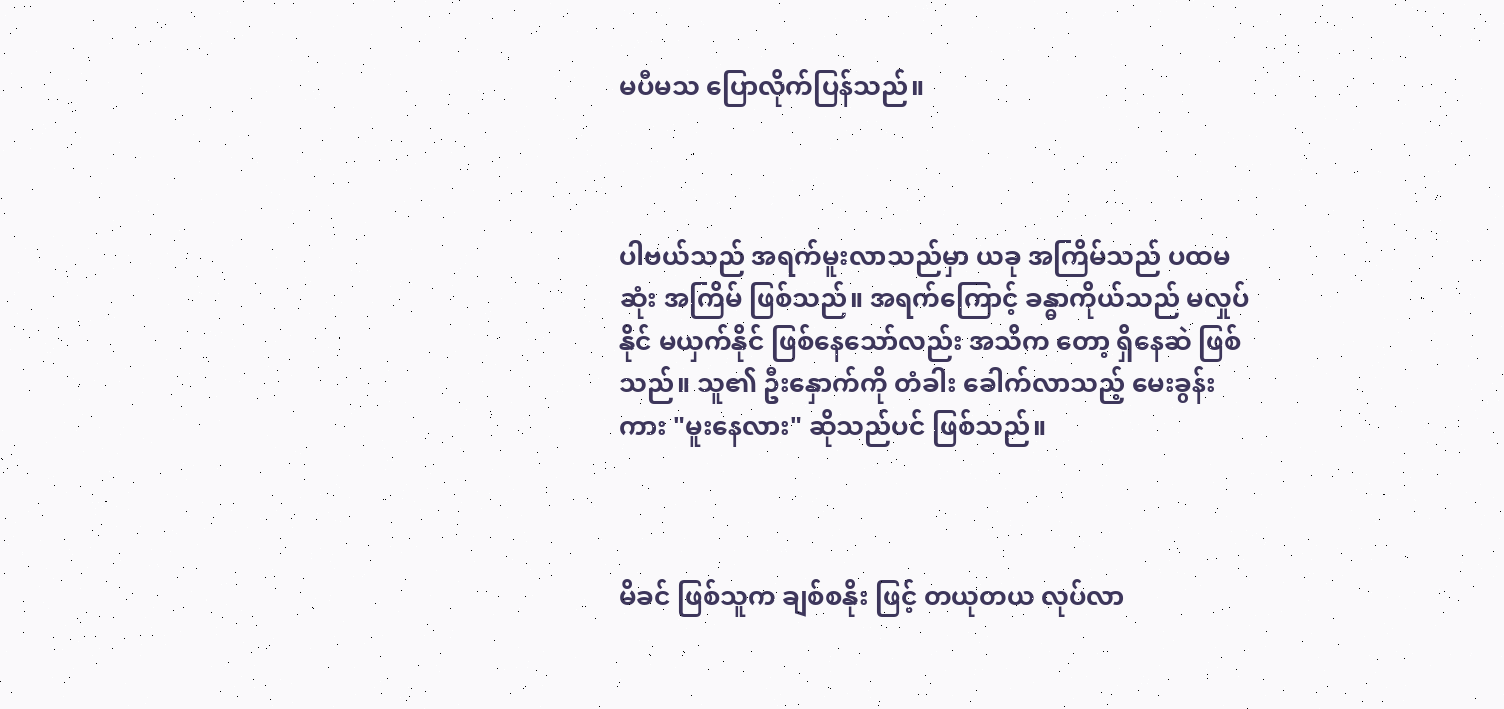မပီမသ ‌ပြောလိုက်ပြန်သည်။



ပါဗယ်သည် အရက်မူးလာသည်မှာ ယခု အကြိမ်သည် ပထမဆုံး အကြိမ် ဖြစ်သည်။ အရက်ကြောင့် ခန္ဓာကိုယ်သည် မလှုပ်နိုင် မယှက်နိုင် ဖြစ်နေသော်လည်း အသိက တော့ ရှိနေဆဲ ဖြစ်သည်။ သူ၏ ဦးနှောက်ကို တံခါး ခေါက်လာသည့် မေးခွန်းကား "မူး‌နေလား" ဆိုသည်ပင် ဖြစ်သည်။



မိခင် ဖြစ်သူက ချစ်စနိုး ဖြင့် တယုတယ လုပ်လာ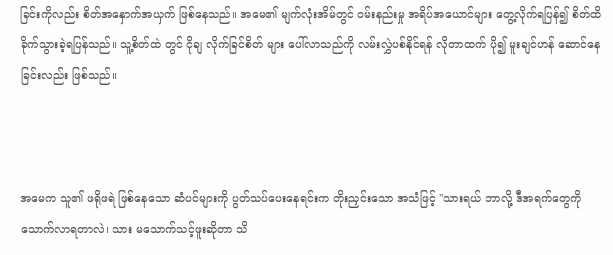ခြင်းကိုလည်း စိတ်အနှောက်အယှက် ဖြစ်နေသည်။ အမေ၏ မျက်လုံးအိမ်တွင် ဝမ်းနည်းမှု အရိပ်အယောင်များ တွေ့လိုက်ရပြန်၍ စိတ်ထိခိုက်သွားခဲ့ရပြန်သည်။ သူ့စိတ်ထဲ တွင် ငိုချ လိုက်ခြင်စိတ် များ ပေါ်လာသည်ကို လမ်းလွှဲပစ်နိုင်ရန် လိုတာထက် ပို၍ မူးချင်‌ဟန် ဆောင်နေခြင်းလည်း ဖြစ်သည်။



အမေက သူ၏ ဖရိုဖရဲ ဖြစ်နေသော ဆံပင်များကို ပွတ်သပ်ပေးနေရင်းက တိုးညှင်းသော အသံဖြင့် "သားရယ် ဘာလို့ ဒီအရက်တွေကို သောက်လာရတာလဲ၊ သား မသောက်သင့်ဖူးဆိုတာ သိ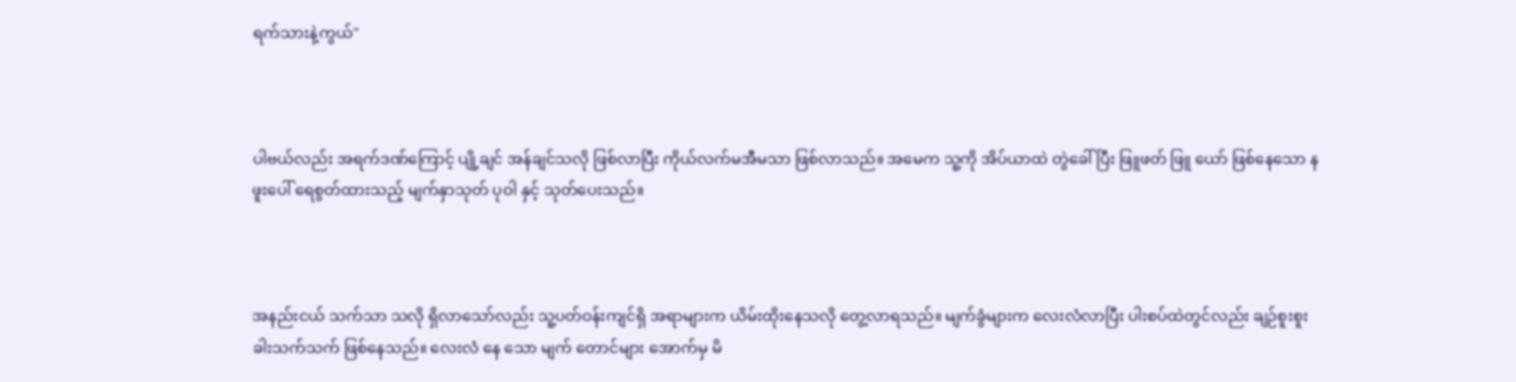ရက်သားနဲ့ကွယ်"



ပါဗယ်လည်း အရက်ဒဏ်ကြောင့် ‌ပျို့ချင် အန်ချင်သလို ဖြစ်လာပြီး ကိုယ်လက်မအီမသာ ဖြစ်လာသည်။ အမေက သူ့ကို အိပ်ယာထဲ တွဲခေါ်ပြီး ဖြူဖတ် ဖြူ‌ ယော် ဖြစ်နေသော နဖူးပေါ် ရေစွတ်ထားသည့် မျက်နှာသုတ် ပုဝါ နှင့် သုတ်ပေးသည်။



အနည်းငယ် သက်သာ သလို ရှိလာသော်လည်း သူ့ပတ်ဝန်းကျင်ရှိ အရာများက ယိမ်းထိုးနေသလို တွေ့လာရသည်။ မျက်ခွံများက လေးလံလာပြီး ပါးစပ်ထဲတွင်လည်း ချဉ်စူးစူး ခါးသက်သက် ဖြစ်နေသည်။ လေးလံ‌ နေ‌ သော မျက် တောင်များ အောက်မှ မိ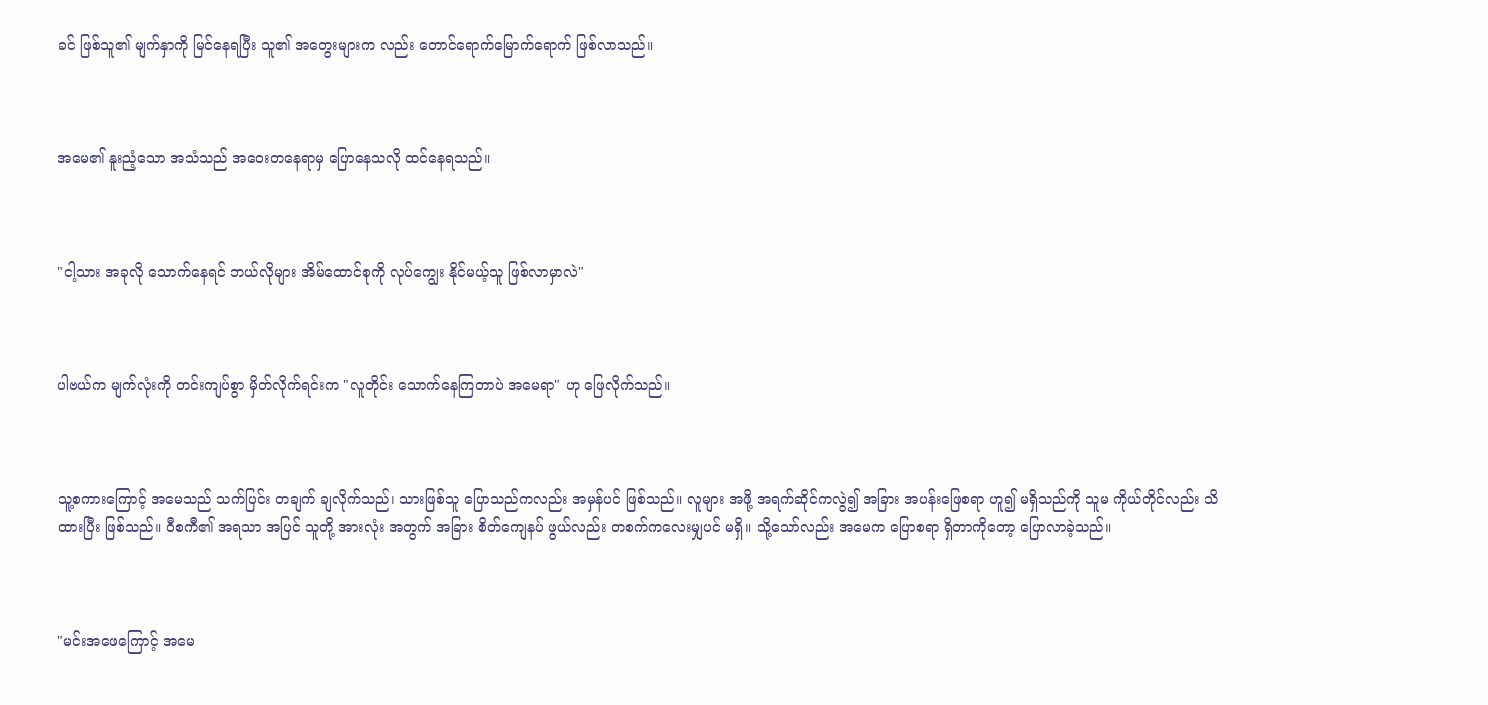ခင် ဖြစ်သူ၏ မျက်နှာကို မြင်နေရပြီး သူ၏ အတွေးများက လည်း တောင်ရောက်မြောက်ရောက် ဖြစ်လာသည်။



အမေ၏ နူးညံ့သော အသံသည် အဝေးတနေရာမှ ပြောနေသလို ထင်နေရသည်။



"ငါ့သား အခုလို သောက်နေရင် ဘယ်လိုများ အိမ်ထောင်စုကို လုပ်ကျွေး နိုင်မယ့်သူ ဖြစ်လာမှာလဲ"



ပါဗယ်က မျက်လုံးကို တင်းကျပ်စွာ မှိတ်လိုက်ရင်းက "လူတိုင်း သောက်နေကြတာပဲ အမေရာ" ဟု ဖြေလိုက်သည်။



သူ့စကားကြောင့် အမေသည် သက်ပြင်း တချက် ချလိုက်သည်၊ သားဖြစ်သူ ပြောသည်ကလည်း အမှန်ပင် ဖြစ်သည်။ လူများ အဖို့ အရက်ဆိုင်ကလွဲ၍ အခြား အပန်းဖြေစရာ ဟူ၍ မရှိသည်ကို သူမ ကိုယ်တိုင်လည်း သိထားပြီး ဖြစ်သည်။ ဝီစကီ၏ အရသာ အပြင် သူတို့ အားလုံး အတွက် အခြား စိတ်ကျေနပ် ဖွယ်လည်း တစက်ကလေးမျှပင် မရှိ။ သို့သော်လည်း အမေက ပြောစရာ ရှိတာကိုတော့ ပြောလာခဲ့သည်။



"မင်းအဖေကြောင့် အမေ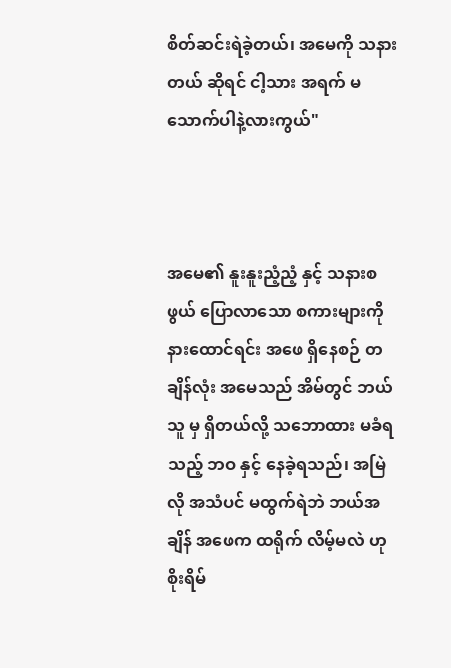စိတ်ဆင်းရဲခဲ့တယ်၊ အမေကို သနား တယ် ဆိုရင် ငါ့သား အရက် မသောက်ပါနဲ့လားကွယ်"



အမေ၏ နူးနူးညံ့ညံ့ နှင့် သနားစဖွယ် ပြောလာသော စကားများကို နားထောင်ရင်း အဖေ ရှိနေစဉ် တချိန်လုံး အမေသည် အိမ်တွင် ဘယ်သူ မှ ရှိတယ်လို့ သဘောထား မခံရသည့် ဘဝ နှင့် နေခဲ့ရသည်၊ အမြဲလို အသံပင် မထွက်ရဲဘဲ ဘယ်အချိန် အဖေက ထရိုက် လိမ့်မလဲ ဟု စိုးရိမ်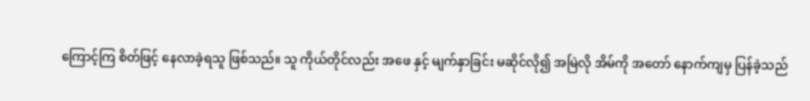ကြောင့်ကြ စိတ်ဖြင့် နေလာခဲ့ရသူ ဖြစ်သည်။ သူ ကိုယ်တိုင်လည်း အဖေ နှင့် မျက်နှာခြင်း မဆိုင်လို၍ အမြဲလို အိမ်ကို အတော် နောက်ကျမှ ပြန်ခဲ့သည်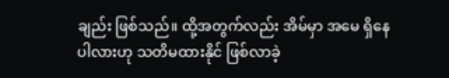ချည်း ဖြစ်သည်။ ထို့အတွက်လည်း အိမ်မှာ အမေ ရှိနေပါလားဟု သတိမထားနိုင် ဖြစ်လာခဲ့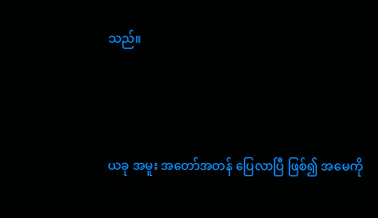သည်။



ယခု အမူး အတော်အတန် ပြေလာပြီ ဖြစ်၍ အမေကို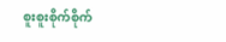စူးစူးစိုက်စိုက်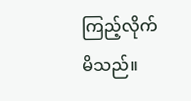ကြည့်လိုက်မိသည်။